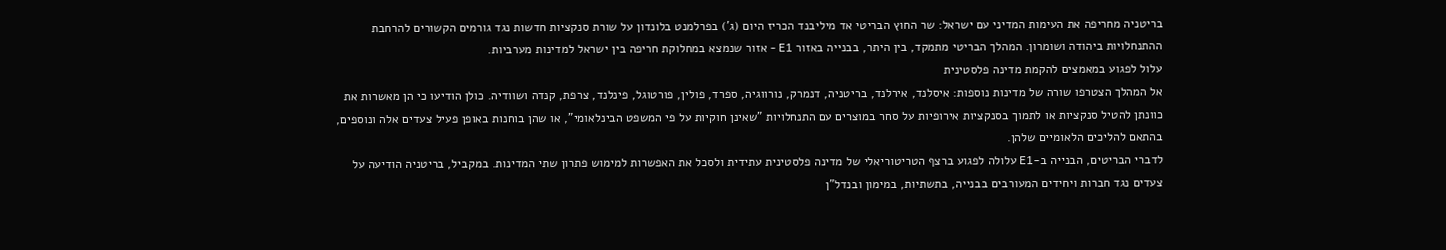בריטניה מחריפה את העימות המדיני עם ישראל: שר החוץ הבריטי אד מיליבנד הכריז היום (ג') בפרלמנט בלונדון על שורת סנקציות חדשות נגד גורמים הקשורים להרחבת ההתנחלויות ביהודה ושומרון. המהלך הבריטי מתמקד, בין היתר, בבנייה באזור E1 - אזור שנמצא במחלוקת חריפה בין ישראל למדינות מערביות.
עלול לפגוע במאמצים להקמת מדינה פלסטינית
אל המהלך הצטרפו שורה של מדינות נוספות: איסלנד, אירלנד, בריטניה, דנמרק, נורווגיה, ספרד, פולין, פורטוגל, פינלנד, צרפת, קנדה ושוודיה. כולן הודיעו כי הן מאשרות את כוונתן להטיל סנקציות או לתמוך בסנקציות אירופיות על סחר במוצרים עם התנחלויות "שאינן חוקיות על פי המשפט הבינלאומי", או שהן בוחנות באופן פעיל צעדים אלה ונוספים, בהתאם להליכים הלאומיים שלהן.
לדברי הבריטים, הבנייה ב-E1 עלולה לפגוע ברצף הטריטוריאלי של מדינה פלסטינית עתידית ולסכל את האפשרות למימוש פתרון שתי המדינות. במקביל, בריטניה הודיעה על צעדים נגד חברות ויחידים המעורבים בבנייה, בתשתיות, במימון ובנדל"ן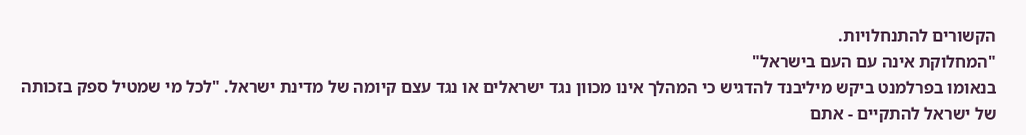הקשורים להתנחלויות.
"המחלוקת אינה עם העם בישראל"
בנאומו בפרלמנט ביקש מיליבנד להדגיש כי המהלך אינו מכוון נגד ישראלים או נגד עצם קיומה של מדינת ישראל. "לכל מי שמטיל ספק בזכותה של ישראל להתקיים - אתם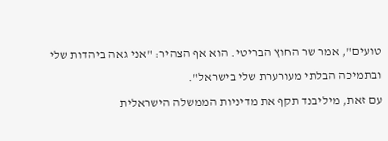טועים", אמר שר החוץ הבריטי. הוא אף הצהיר: "אני גאה ביהדות שלי ובתמיכה הבלתי מעורערת שלי בישראל".
עם זאת, מיליבנד תקף את מדיניות הממשלה הישראלית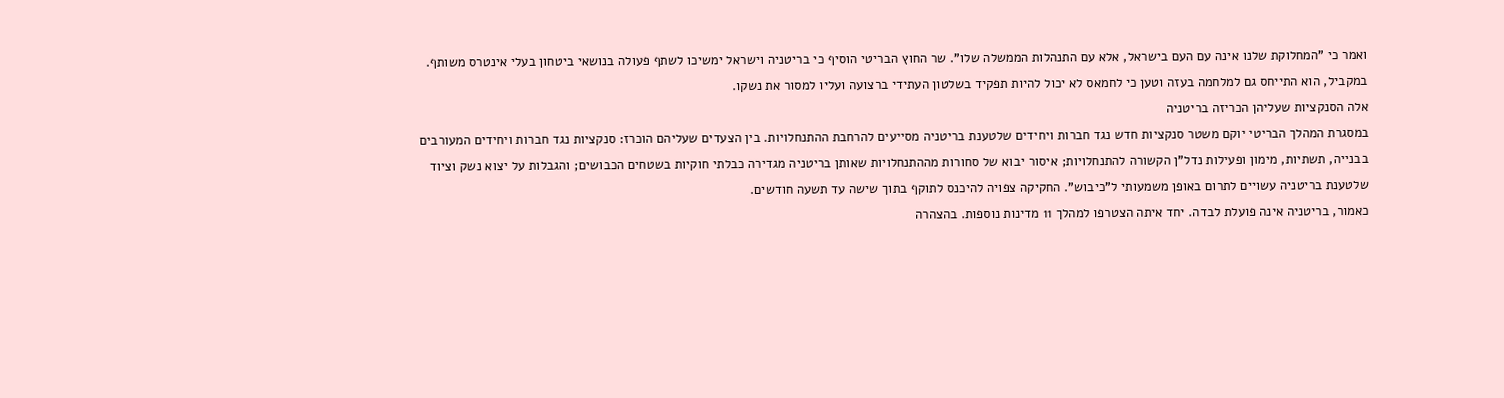ואמר כי "המחלוקת שלנו אינה עם העם בישראל, אלא עם התנהלות הממשלה שלו". שר החוץ הבריטי הוסיף כי בריטניה וישראל ימשיכו לשתף פעולה בנושאי ביטחון בעלי אינטרס משותף. במקביל, הוא התייחס גם למלחמה בעזה וטען כי לחמאס לא יכול להיות תפקיד בשלטון העתידי ברצועה ועליו למסור את נשקו.
אלה הסנקציות שעליהן הכריזה בריטניה
במסגרת המהלך הבריטי יוקם משטר סנקציות חדש נגד חברות ויחידים שלטענת בריטניה מסייעים להרחבת ההתנחלויות. בין הצעדים שעליהם הוכרז: סנקציות נגד חברות ויחידים המעורבים בבנייה, תשתיות, מימון ופעילות נדל"ן הקשורה להתנחלויות; איסור יבוא של סחורות מההתנחלויות שאותן בריטניה מגדירה כבלתי חוקיות בשטחים הכבושים; והגבלות על יצוא נשק וציוד שלטענת בריטניה עשויים לתרום באופן משמעותי ל"כיבוש". החקיקה צפויה להיכנס לתוקף בתוך שישה עד תשעה חודשים.
כאמור, בריטניה אינה פועלת לבדה. יחד איתה הצטרפו למהלך 11 מדינות נוספות. בהצהרה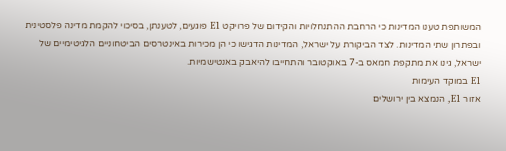המשותפת טענו המדינות כי הרחבת ההתנחלויות והקידום של פרויקט E1 פוגעים, לטענתן, בסיכוי להקמת מדינה פלסטינית ובפתרון שתי המדינות. לצד הביקורת על ישראל, המדינות הדגישו כי הן מכירות באינטרסים הביטחוניים הלגיטימיים של ישראל, גינו את מתקפת חמאס ב-7 באוקטובר והתחייבו להיאבק באנטישמיות.
E1 במוקד העימות
אזור E1, הנמצא בין ירושלים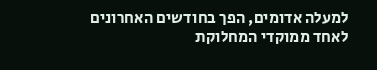למעלה אדומים, הפך בחודשים האחרונים לאחד ממוקדי המחלוקת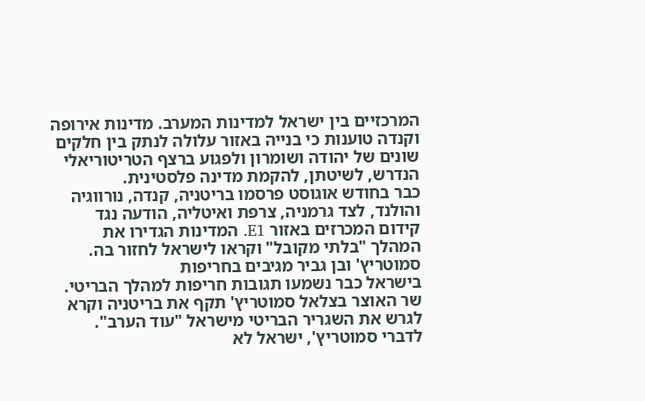המרכזיים בין ישראל למדינות המערב. מדינות אירופה וקנדה טוענות כי בנייה באזור עלולה לנתק בין חלקים שונים של יהודה ושומרון ולפגוע ברצף הטריטוריאלי הנדרש, לשיטתן, להקמת מדינה פלסטינית.
כבר בחודש אוגוסט פרסמו בריטניה, קנדה, נורווגיה והולנד, לצד גרמניה, צרפת ואיטליה, הודעה נגד קידום המכרזים באזור E1. המדינות הגדירו את המהלך "בלתי מקובל" וקראו לישראל לחזור בה.
סמוטריץ' ובן גביר מגיבים בחריפות
בישראל כבר נשמעו תגובות חריפות למהלך הבריטי. שר האוצר בצלאל סמוטריץ' תקף את בריטניה וקרא לגרש את השגריר הבריטי מישראל "עוד הערב". לדברי סמוטריץ', ישראל לא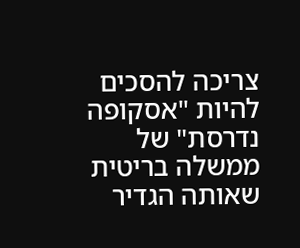צריכה להסכים להיות "אסקופה נדרסת" של ממשלה בריטית שאותה הגדיר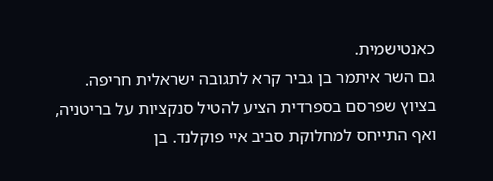כאנטישמית.
גם השר איתמר בן גביר קרא לתגובה ישראלית חריפה. בציוץ שפרסם בספרדית הציע להטיל סנקציות על בריטניה, ואף התייחס למחלוקת סביב איי פוקלנד. בן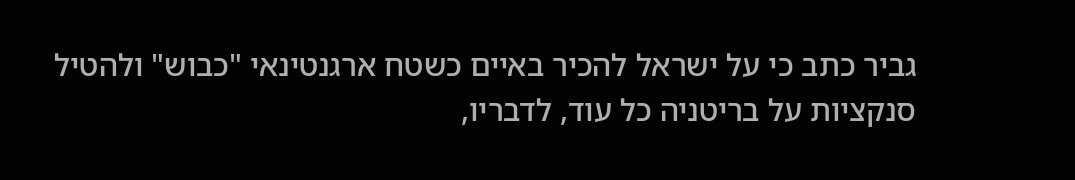גביר כתב כי על ישראל להכיר באיים כשטח ארגנטינאי "כבוש" ולהטיל סנקציות על בריטניה כל עוד, לדבריו,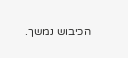הכיבוש נמשך.